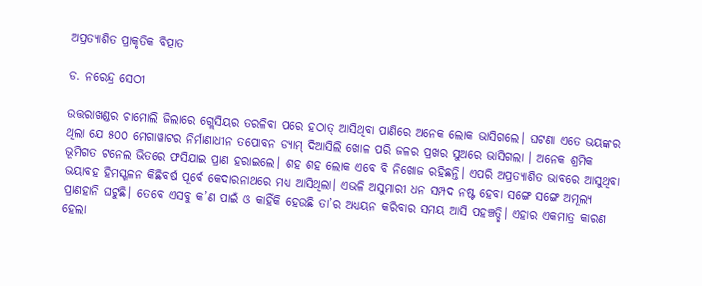ଅପ୍ରତ୍ୟାଶିତ ପ୍ରାକୃତିକ ବିତ୍ପାତ

ଡ. ନରେନ୍ଦ୍ର ସେଠୀ

ଉତ୍ତରାଖଣ୍ଡର ଚାମୋଲି ଜିଲାରେ ଗ୍ଲେସିୟର ତରଳିବା ପରେ ହଠାତ୍‌ ଆସିଥିବା ପାଣିରେ ଅନେକ ଲୋକ ଭାସିଗଲେ। ଘଟଣା ଏତେ ଭୟଙ୍କର ଥିଲା ଯେ ୫୦୦ ମେଗାୱାଟର ନିର୍ମାଣାଧୀନ ତପୋବନ ଡ୍ୟାମ୍‌ ଦିଆସିଲି ଖୋଳ ପରି ଜଳର ପ୍ରଖର ସୁଅରେ ଭାସିଗଲା । ଅନେକ ଶ୍ରମିକ ଭୂମିଗତ ଟନେଲ ଭିତରେ ଫସିଯାଇ ପ୍ରାଣ ହରାଇଲେ। ଶହ ଶହ ଲୋକ ଏବେ ବି ନିଖୋଜ ରହିଛନ୍ତି। ଏପରି ଅପ୍ରତ୍ୟାଶିତ ଭାବରେ ଆସୁଥିବା ଭୟାବହ ହିମସ୍ଖଳନ କିଛିବର୍ଷ ପୂର୍ବେ କେଦାରନାଥରେ ମଧ୍ୟ ଆସିଥିଲା। ଏଭଳି ଅସୁମାରୀ ଧନ ସମ୍ପଦ ନଷ୍ଟ ହେବା ସଙ୍ଗେ ସଙ୍ଗେ ଅମୂଲ୍ୟ ପ୍ରାଣହାନି ଘଟୁଛି। ତେବେ ଏସବୁ କ’ଣ ପାଇଁ ଓ କାହିଁକି ହେଉଛି ତା’ର ଅଧ୍ୟୟନ କରିବାର ସମୟ ଆସି ପହଞ୍ଚତ୍ଛି। ଏହାର ଏକମାତ୍ର କାରଣ ହେଲା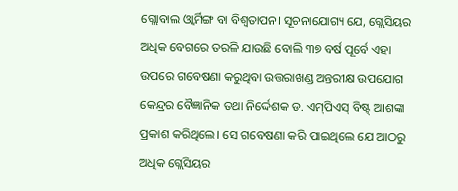ଗ୍ଲୋବାଲ ଓ୍ବାର୍ମିଙ୍ଗ ବା ବିଶ୍ୱତାପନ। ସୂଚନାଯୋଗ୍ୟ ଯେ, ଗ୍ଲେସିୟର ଅଧିକ ବେଗରେ ତରଳି ଯାଉଛି ବୋଲି ୩୭ ବର୍ଷ ପୂର୍ବେ ଏହା ଉପରେ ଗବେଷଣା କରୁଥିବା ଉତ୍ତରାଖଣ୍ଡ ଅନ୍ତରୀକ୍ଷ ଉପଯୋଗ କେନ୍ଦ୍ରର ବୈଜ୍ଞାନିକ ତଥା ନିର୍ଦ୍ଦେଶକ ଡ. ଏମ୍‌ପିଏସ୍‌ ବିଷ୍ଟ୍‌ ଆଶଙ୍କା ପ୍ରକାଶ କରିଥିଲେ। ସେ ଗବେଷଣା କରି ପାଇଥିଲେ ଯେ ଆଠରୁ ଅଧିକ ଗ୍ଲେସିୟର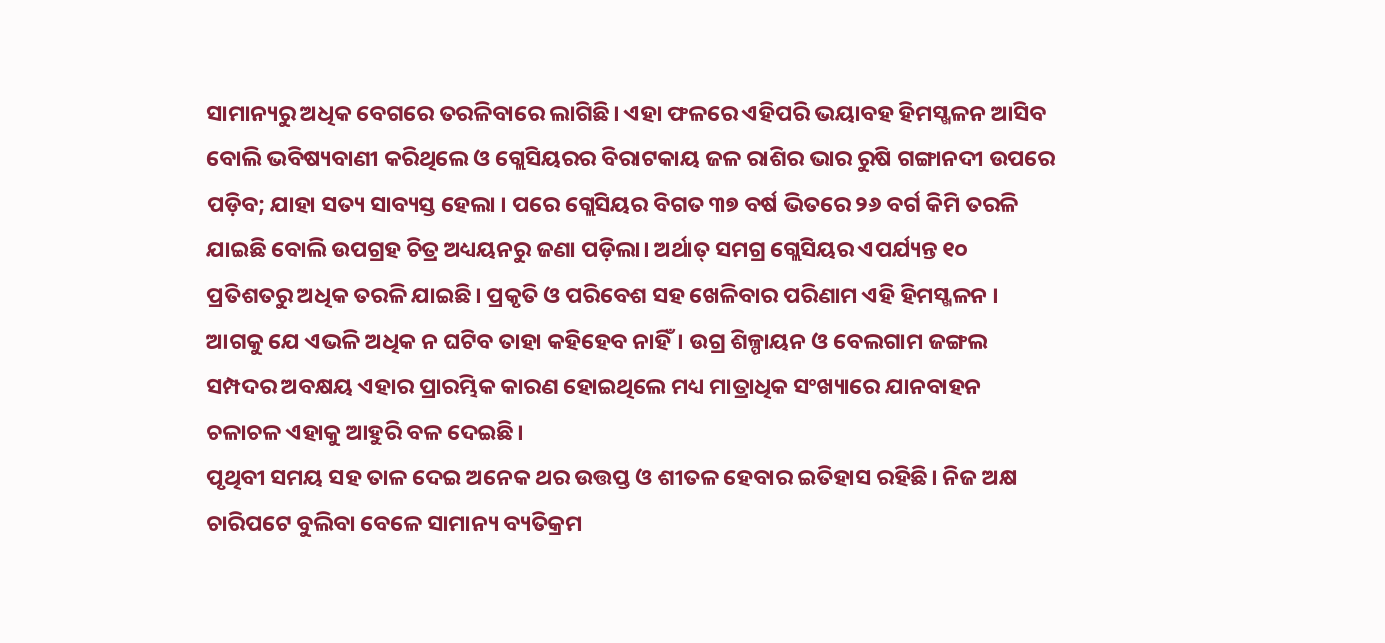ସାମାନ୍ୟରୁ ଅଧିକ ବେଗରେ ତରଳିବାରେ ଲାଗିଛି। ଏହା ଫଳରେ ଏହିପରି ଭୟାବହ ହିମସ୍ଖଳନ ଆସିବ ବୋଲି ଭବିଷ୍ୟବାଣୀ କରିଥିଲେ ଓ ଗ୍ଲେସିୟରର ବିରାଟକାୟ ଜଳ ରାଶିର ଭାର ରୁଷି ଗଙ୍ଗାନଦୀ ଉପରେ ପଡ଼ିବ; ଯାହା ସତ୍ୟ ସାବ୍ୟସ୍ତ ହେଲା । ପରେ ଗ୍ଲେସିୟର ବିଗତ ୩୭ ବର୍ଷ ଭିତରେ ୨୬ ବର୍ଗ କିମି ତରଳି ଯାଇଛି ବୋଲି ଉପଗ୍ରହ ଚିତ୍ର ଅଧ୍ୟୟନରୁ ଜଣା ପଡ଼ିଲା। ଅର୍ଥାତ୍‌ ସମଗ୍ର ଗ୍ଲେସିୟର ଏପର୍ଯ୍ୟନ୍ତ ୧୦ ପ୍ରତିଶତରୁ ଅଧିକ ତରଳି ଯାଇଛି। ପ୍ରକୃତି ଓ ପରିବେଶ ସହ ଖେଳିବାର ପରିଣାମ ଏହି ହିମସ୍ଖଳନ । ଆଗକୁ ଯେ ଏଭଳି ଅଧିକ ନ ଘଟିବ ତାହା କହିହେବ ନାହିଁ। ଉଗ୍ର ଶିଳ୍ପାୟନ ଓ ବେଲଗାମ ଜଙ୍ଗଲ ସମ୍ପଦର ଅବକ୍ଷୟ ଏହାର ପ୍ରାରମ୍ଭିକ କାରଣ ହୋଇଥିଲେ ମଧ୍ୟ ମାତ୍ରାଧିକ ସଂଖ୍ୟାରେ ଯାନବାହନ ଚଳାଚଳ ଏହାକୁ ଆହୁରି ବଳ ଦେଇଛି।
ପୃଥିବୀ ସମୟ ସହ ତାଳ ଦେଇ ଅନେକ ଥର ଉତ୍ତପ୍ତ ଓ ଶୀତଳ ହେବାର ଇତିହାସ ରହିଛି। ନିଜ ଅକ୍ଷ ଚାରିପଟେ ବୁଲିବା ବେଳେ ସାମାନ୍ୟ ବ୍ୟତିକ୍ରମ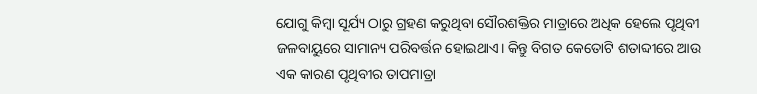ଯୋଗୁ କିମ୍ବା ସୂର୍ଯ୍ୟ ଠାରୁ ଗ୍ରହଣ କରୁଥିବା ସୌରଶକ୍ତିର ମାତ୍ରାରେ ଅଧିକ ହେଲେ ପୃଥିବୀ ଜଳବାୟୁରେ ସାମାନ୍ୟ ପରିବର୍ତ୍ତନ ହୋଇଥାଏ। କିନ୍ତୁ ବିଗତ କେତୋଟି ଶତାବ୍ଦୀରେ ଆଉ ଏକ କାରଣ ପୃଥିବୀର ତାପମାତ୍ରା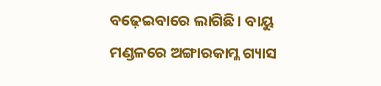ବଢ଼େଇବାରେ ଲାଗିଛି। ବାୟୁ ମଣ୍ଡଳରେ ଅଙ୍ଗାରକାମ୍ଳ ଗ୍ୟାସ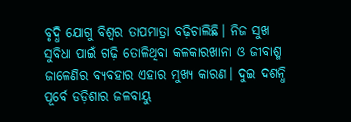ବୃଦ୍ଧି ଯୋଗୁ ବିଶ୍ୱର ତାପମାତ୍ରା ବଢ଼ିଚାଲିଛି। ନିଜ ସୁଖ ସୁବିଧା ପାଇଁ ଗଢ଼ି ତୋଳିଥିବା କଳକାରଖାନା ଓ ଜୀବାଶ୍ମ ଜାଳେଣିର ବ୍ୟବହାର ଏହାର ମୁଖ୍ୟ କାରଣ। ଦୁଇ ଦଶନ୍ଧି ପୂର୍ବେ ଡଡ଼ିଶାର ଜଳବାୟୁ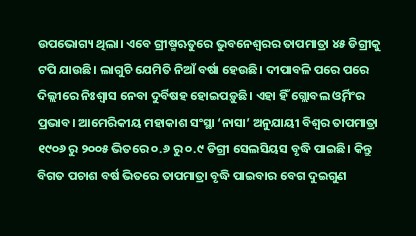ଉପଭୋଗ୍ୟ ଥିଲା। ଏବେ ଗ୍ରୀଷ୍ମଋତୁରେ ଭୁବନେଶ୍ୱରର ତାପମାତ୍ରା ୪୫ ଡିଗ୍ରୀକୁ ଟପି ଯାଉଛି। ଲାଗୁଚି ଯେମିତି ନିଆଁ ବର୍ଷା ହେଉଛି। ଦୀପାବଳି ପରେ ପରେ ଦିଲ୍ଲୀରେ ନିଃଶ୍ୱାସ ନେବା ଦୁର୍ବିଷହ ହୋଇପଡ଼ୁଛି। ଏହା ହିଁ ଗ୍ଲୋବଲ ଓ୍ବର୍ମିଂର ପ୍ରଭାବ। ଆମେରିକୀୟ ମହାକାଶ ସଂସ୍ଥା ‘ନାସା’ ଅନୁଯାୟୀ ବିଶ୍ୱର ତାପମାତ୍ରା ୧୯୦୬ ରୁ ୨୦୦୫ ଭିତରେ ୦.୬ ରୁ ୦.୯ ଡିଗ୍ରୀ ସେଲସିୟସ ବୃଦ୍ଧି ପାଇଛି। କିନ୍ତୁ ବିଗତ ପଚାଶ ବର୍ଷ ଭିତରେ ତାପମାତ୍ରା ବୃଦ୍ଧି ପାଇବାର ବେଗ ଦୁଇଗୁଣ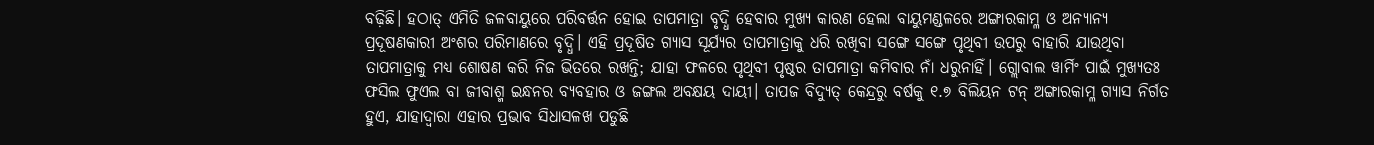ବଢ଼ିଛି। ହଠାତ୍‌ ଏମିତି ଜଳବାୟୁରେ ପରିବର୍ତ୍ତନ ହୋଇ ତାପମାତ୍ରା ବୃଦ୍ଧି ହେବାର ମୁଖ୍ୟ କାରଣ ହେଲା ବାୟୁମଣ୍ଡଳରେ ଅଙ୍ଗାରକାମ୍ଳ ଓ ଅନ୍ୟାନ୍ୟ ପ୍ରଦୂଷଣକାରୀ ଅଂଶର ପରିମାଣରେ ବୃଦ୍ଧି। ଏହି ପ୍ରଦୂଷିତ ଗ୍ୟାସ ସୂର୍ଯ୍ୟର ତାପମାତ୍ରାକୁ ଧରି ରଖିବା ସଙ୍ଗେ ସଙ୍ଗେ ପୃଥିବୀ ଉପରୁ ବାହାରି ଯାଉଥିବା ତାପମାତ୍ରାକୁ ମଧ୍ୟ ଶୋଷଣ କରି ନିଜ ଭିତରେ ରଖନ୍ତି; ଯାହା ଫଳରେ ପୃଥିବୀ ପୃଷ୍ଠର ତାପମାତ୍ରା କମିବାର ନାଁ ଧରୁନାହିଁ। ଗ୍ଲୋବାଲ ୱାର୍ମିଂ ପାଇଁ ମୁଖ୍ୟତଃ ଫସିଲ ଫୁଏଲ ବା ଜୀବାଶ୍ମ ଇନ୍ଧନର ବ୍ୟବହାର ଓ ଜଙ୍ଗଲ ଅବକ୍ଷୟ ଦାୟୀ। ତାପଜ ବିଦ୍ୟୁତ୍‌ କେନ୍ଦ୍ରରୁ ବର୍ଷକୁ ୧.୭ ବିଲିୟନ ଟନ୍‌ ଅଙ୍ଗାରକାମ୍ଳ ଗ୍ୟାସ ନିର୍ଗତ ହୁଏ, ଯାହାଦ୍ୱାରା ଏହାର ପ୍ରଭାବ ସିଧାସଳଖ ପଡୁଛି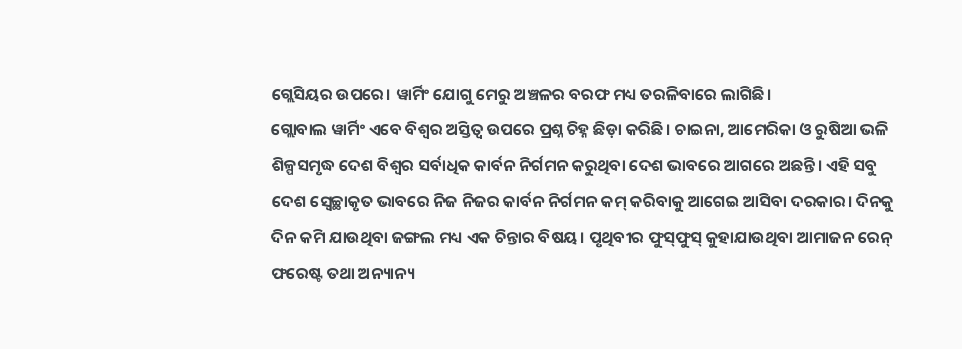ଗ୍ଲେସିୟର ଉପରେ। ୱାର୍ମିଂ ଯୋଗୁ ମେରୁ ଅଞ୍ଚଳର ବରଫ ମଧ୍ୟ ତରଳିବାରେ ଲାଗିଛି।
ଗ୍ଲୋବାଲ ୱାର୍ମିଂ ଏବେ ବିଶ୍ୱର ଅସ୍ତିତ୍ୱ ଉପରେ ପ୍ରଶ୍ନ ଚିହ୍ନ ଛିଡ଼ା କରିଛି। ଚାଇନା, ଆମେରିକା ଓ ରୁଷିଆ ଭଳି ଶିଳ୍ପସମୃଦ୍ଧ ଦେଶ ବିଶ୍ୱର ସର୍ବାଧିକ କାର୍ବନ ନିର୍ଗମନ କରୁଥିବା ଦେଶ ଭାବରେ ଆଗରେ ଅଛନ୍ତି। ଏହି ସବୁ ଦେଶ ସ୍ବେଚ୍ଛାକୃତ ଭାବରେ ନିଜ ନିଜର କାର୍ବନ ନିର୍ଗମନ କମ୍‌ କରିବାକୁ ଆଗେଇ ଆସିବା ଦରକାର। ଦିନକୁ ଦିନ କମି ଯାଉଥିବା ଜଙ୍ଗଲ ମଧ୍ୟ ଏକ ଚିନ୍ତାର ବିଷୟ। ପୃଥିବୀର ଫୁସ୍‌ଫୁସ୍‌ କୁହାଯାଉଥିବା ଆମାଜନ ରେନ୍‌ ଫରେଷ୍ଟ ତଥା ଅନ୍ୟାନ୍ୟ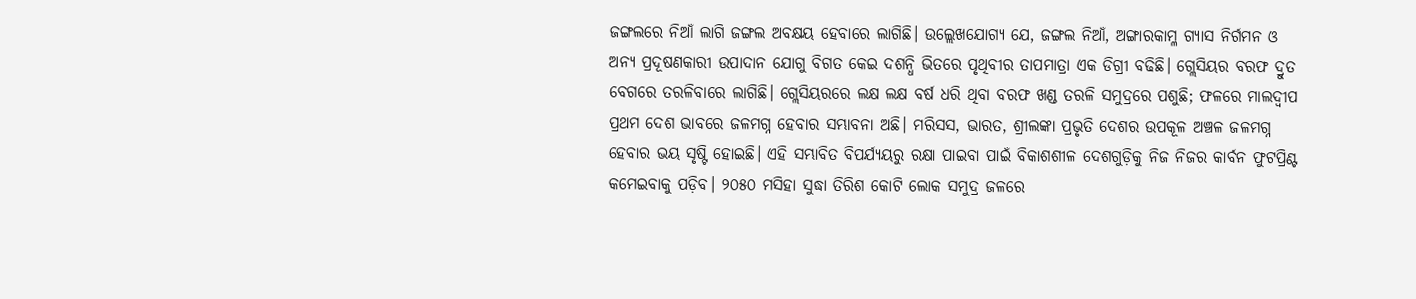ଜଙ୍ଗଲରେ ନିଆଁ ଲାଗି ଜଙ୍ଗଲ ଅବକ୍ଷୟ ହେବାରେ ଲାଗିଛି। ଉଲ୍ଲେଖଯୋଗ୍ୟ ଯେ, ଜଙ୍ଗଲ ନିଆଁ, ଅଙ୍ଗାରକାମ୍ଳ ଗ୍ୟାସ ନିର୍ଗମନ ଓ ଅନ୍ୟ ପ୍ରଦୂଷଣକାରୀ ଉପାଦାନ ଯୋଗୁ ବିଗତ କେଇ ଦଶନ୍ଧି ଭିତରେ ପୃଥିବୀର ତାପମାତ୍ରା ଏକ ଡିଗ୍ରୀ ବଢିଛି। ଗ୍ଲେସିୟର ବରଫ ଦ୍ରୁତ ବେଗରେ ତରଳିବାରେ ଲାଗିଛି। ଗ୍ଲେସିୟରରେ ଲକ୍ଷ ଲକ୍ଷ ବର୍ଷ ଧରି ଥିବା ବରଫ ଖଣ୍ଡ ତରଳି ସମୁଦ୍ରରେ ପଶୁଛି; ଫଳରେ ମାଲଦ୍ୱୀପ ପ୍ରଥମ ଦେଶ ଭାବରେ ଜଳମଗ୍ନ ହେବାର ସମ୍ଭାବନା ଅଛି। ମରିସସ, ଭାରତ, ଶ୍ରୀଲଙ୍କା ପ୍ରଭୃତି ଦେଶର ଉପକୂଳ ଅଞ୍ଚଳ ଜଳମଗ୍ନ ହେବାର ଭୟ ସୃଷ୍ଟି ହୋଇଛି। ଏହି ସମ୍ଭାବିତ ବିପର୍ଯ୍ୟୟରୁ ରକ୍ଷା ପାଇବା ପାଇଁ ବିକାଶଶୀଳ ଦେଶଗୁଡ଼ିକୁ ନିଜ ନିଜର କାର୍ବନ ଫୁଟପ୍ରିଣ୍ଟ କମେଇବାକୁ ପଡ଼ିବ। ୨୦୫୦ ମସିହା ସୁଦ୍ଧା ତିରିଶ କୋଟି ଲୋକ ସମୁଦ୍ର ଜଳରେ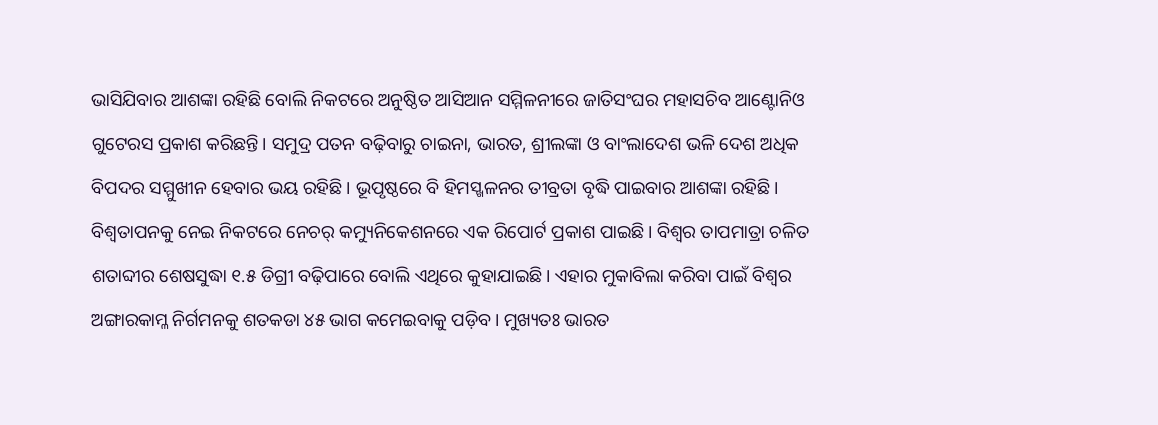ଭାସିଯିବାର ଆଶଙ୍କା ରହିଛି ବୋଲି ନିକଟରେ ଅନୁଷ୍ଠିତ ଆସିଆନ ସମ୍ମିଳନୀରେ ଜାତିସଂଘର ମହାସଚିବ ଆଣ୍ଟୋନିଓ ଗୁଟେରସ ପ୍ରକାଶ କରିଛନ୍ତି। ସମୁଦ୍ର ପତନ ବଢ଼ିବାରୁ ଚାଇନା, ଭାରତ, ଶ୍ରୀଲଙ୍କା ଓ ବାଂଲାଦେଶ ଭଳି ଦେଶ ଅଧିକ ବିପଦର ସମ୍ମୁଖୀନ ହେବାର ଭୟ ରହିଛି। ଭୂପୃଷ୍ଠରେ ବି ହିମସ୍ଖଳନର ତୀବ୍ରତା ବୃଦ୍ଧି ପାଇବାର ଆଶଙ୍କା ରହିଛି।
ବିଶ୍ବତାପନକୁ ନେଇ ନିକଟରେ ନେଚର୍‌ କମ୍ୟୁନିକେଶନରେ ଏକ ରିପୋର୍ଟ ପ୍ରକାଶ ପାଇଛି। ବିଶ୍ବର ତାପମାତ୍ରା ଚଳିତ ଶତାବ୍ଦୀର ଶେଷସୁଦ୍ଧା ୧.୫ ଡିଗ୍ରୀ ବଢ଼ିପାରେ ବୋଲି ଏଥିରେ କୁହାଯାଇଛି। ଏହାର ମୁକାବିଲା କରିବା ପାଇଁ ବିଶ୍ୱର ଅଙ୍ଗାରକାମ୍ଳ ନିର୍ଗମନକୁ ଶତକଡା ୪୫ ଭାଗ କମେଇବାକୁ ପଡ଼ିବ। ମୁଖ୍ୟତଃ ଭାରତ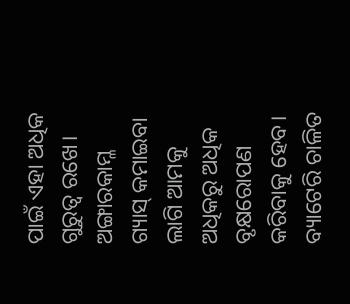ପାଇଁ ଏହା ଅଧିକ ଗୁରୁତ୍ୱ ରଖେ। ଅଙ୍ଗାରକାମ୍ଳ ଗ୍ୟାସ୍‌ କମାଇବା ଲାଗି ଆମକୁ ଅଧିକରୁ ଅଧିକ ବୃକ୍ଷରୋପଣ କରିବାକୁ ହେବ। ବ୍ୟାଟେରି ଚାଳିତ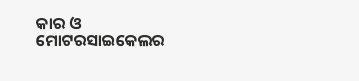କାର ଓ ମୋଟରସାଇକେଲର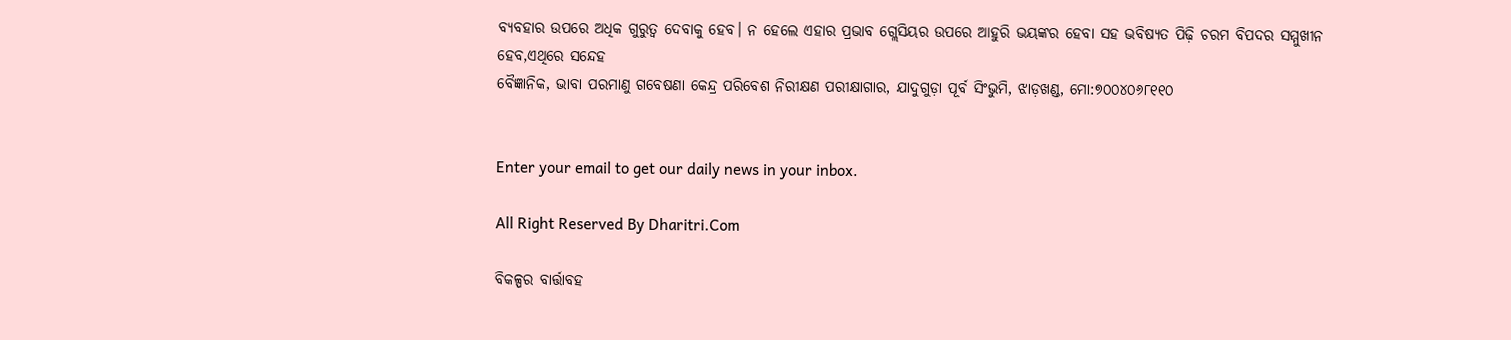ବ୍ୟବହାର ଉପରେ ଅଧିକ ଗୁରୁତ୍ୱ ଦେବାକୁ ହେବ। ନ ହେଲେ ଏହାର ପ୍ରଭାବ ଗ୍ଲେସିୟର ଉପରେ ଆହୁରି ଭୟଙ୍କର ହେବା ସହ ଭବିଷ୍ୟତ ପିଢ଼ି ଚରମ ବିପଦର ସମ୍ମୁଖୀନ ହେବ,ଏଥିରେ ସନ୍ଦେହ
ବୈଜ୍ଞାନିକ, ଭାବା ପରମାଣୁ ଗବେଷଣା କେନ୍ଦ୍ର ପରିବେଶ ନିରୀକ୍ଷଣ ପରୀକ୍ଷାଗାର, ଯାଦୁଗୁଡ଼ା ପୂର୍ବ ସିଂଭୁମି, ଝାଡ଼ଖଣ୍ଡ, ମୋ:୭୦୦୪୦୬୮୧୧୦


Enter your email to get our daily news in your inbox.

All Right Reserved By Dharitri.Com

ବିକଳ୍ପର ବାର୍ତ୍ତାବହ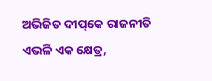ଅଭିଜିତ ଦୀପ୍‌କେ ରାଜନୀତି ଏଭଳି ଏକ କ୍ଷେତ୍ର,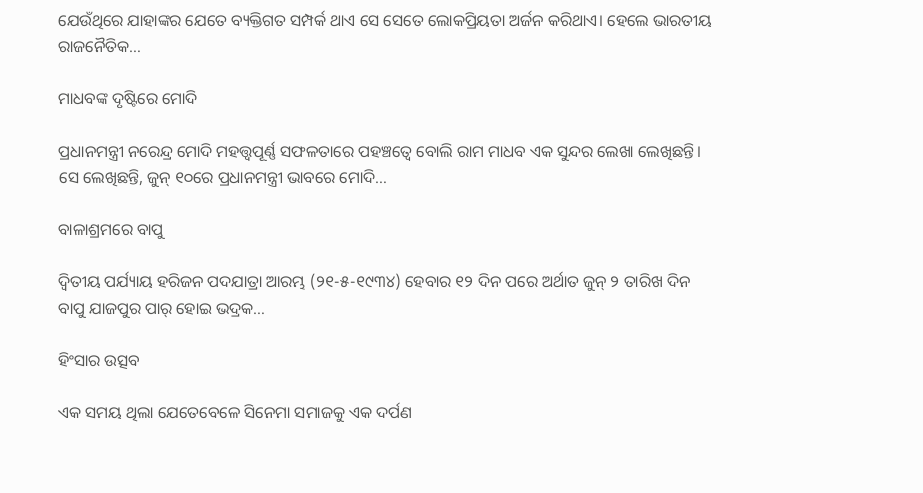ଯେଉଁଥିରେ ଯାହାଙ୍କର ଯେତେ ବ୍ୟକ୍ତିଗତ ସମ୍ପର୍କ ଥାଏ ସେ ସେତେ ଲୋକପ୍ରିୟତା ଅର୍ଜନ କରିଥାଏ। ହେଲେ ଭାରତୀୟ ରାଜନୈତିକ…

ମାଧବଙ୍କ ଦୃଷ୍ଟିରେ ମୋଦି

ପ୍ରଧାନମନ୍ତ୍ରୀ ନରେନ୍ଦ୍ର ମୋଦି ମହତ୍ତ୍ୱପୂର୍ଣ୍ଣ ସଫଳତାରେ ପହଞ୍ଚତ୍ୱେ ବୋଲି ରାମ ମାଧବ ଏକ ସୁନ୍ଦର ଲେଖା ଲେଖିଛନ୍ତି। ସେ ଲେଖିଛନ୍ତି, ଜୁନ୍‌ ୧୦ରେ ପ୍ରଧାନମନ୍ତ୍ରୀ ଭାବରେ ମୋଦି…

ବାଳାଶ୍ରମରେ ବାପୁ

ଦ୍ବିତୀୟ ପର୍ଯ୍ୟାୟ ହରିଜନ ପଦଯାତ୍ରା ଆରମ୍ଭ (୨୧-୫-୧୯୩୪) ହେବାର ୧୨ ଦିନ ପରେ ଅର୍ଥାତ ଜୁନ୍‌ ୨ ତାରିଖ ଦିନ ବାପୁ ଯାଜପୁର ପାର୍‌ ହୋଇ ଭଦ୍ରକ…

ହିଂସାର ଉତ୍ସବ

ଏକ ସମୟ ଥିଲା ଯେତେବେଳେ ସିନେମା ସମାଜକୁ ଏକ ଦର୍ପଣ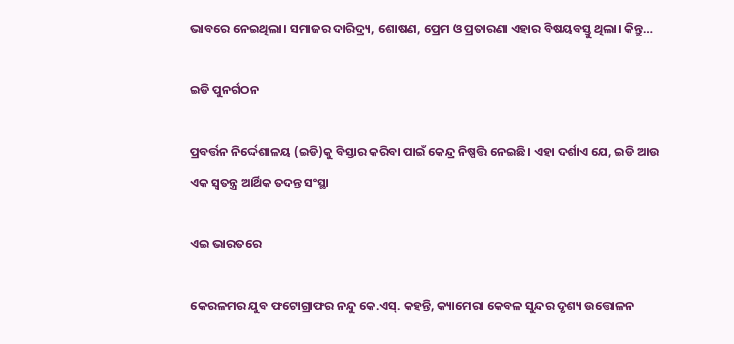ଭାବରେ ନେଇଥିଲା। ସମାଜର ଦାରିଦ୍ର୍ୟ, ଶୋଷଣ, ପ୍ରେମ ଓ ପ୍ରତାରଣା ଏହାର ବିଷୟବସ୍ତୁ ଥିଲା। କିନ୍ତୁ…

ଇଡି ପୁନର୍ଗଠନ

ପ୍ରବର୍ତ୍ତନ ନିର୍ଦ୍ଦେଶାଳୟ (ଇଡି)କୁ ବିସ୍ତାର କରିବା ପାଇଁ କେନ୍ଦ୍ର ନିଷ୍ପତ୍ତି ନେଇଛି। ଏହା ଦର୍ଶାଏ ଯେ, ଇଡି ଆଉ ଏକ ସ୍ବତନ୍ତ୍ର ଆର୍ଥିକ ତଦନ୍ତ ସଂସ୍ଥା

ଏଇ ଭାରତରେ

କେରଳମର ଯୁବ ଫଟୋଗ୍ରାଫର ନନ୍ଦୁ କେ.ଏସ୍‌. କହନ୍ତି, କ୍ୟାମେରା କେବଳ ସୁନ୍ଦର ଦୃଶ୍ୟ ଉତ୍ତୋଳନ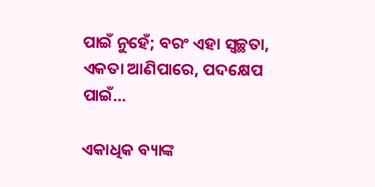ପାଇଁ ନୁହେଁ; ବରଂ ଏହା ସ୍ବଚ୍ଛତା, ଏକତା ଆଣିପାରେ, ପଦକ୍ଷେପ ପାଇଁ…

ଏକାଧିକ ବ୍ୟାଙ୍କ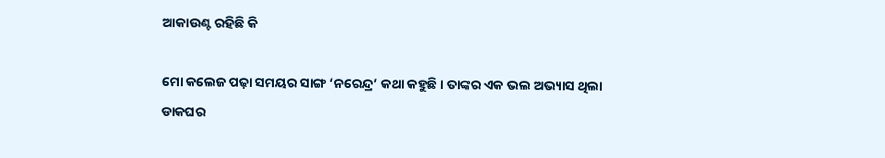ଆକାଉଣ୍ଟ ରହିଛି କି

ମୋ କଲେଜ ପଢ଼ା ସମୟର ସାଙ୍ଗ ‘ନରେନ୍ଦ୍ର’ କଥା କହୁଛି। ତାଙ୍କର ଏକ ଭଲ ଅଭ୍ୟାସ ଥିଲା ଡାକଘର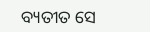ବ୍ୟତୀତ ସେ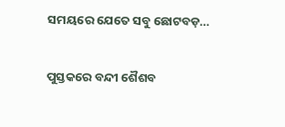ସମୟରେ ଯେତେ ସବୁ ଛୋଟବଡ଼…

ପୁସ୍ତକରେ ବନ୍ଦୀ ଶୈଶବ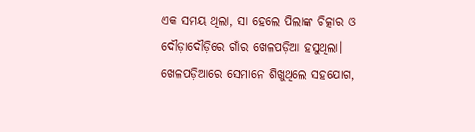ଏକ ସମୟ ଥିଲା, ସା ହେଲେ ପିଲାଙ୍କ ଚିତ୍କାର ଓ ଦୌଡ଼ାଦୌଡ଼ିରେ ଗାଁର ଖେଳପଡ଼ିଆ ହସୁଥିଲା। ଖେଳପଡ଼ିଆରେ ସେମାନେ ଶିଖୁଥିଲେ ସହଯୋଗ,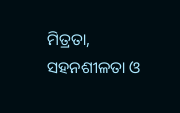ମିତ୍ରତା, ସହନଶୀଳତା ଓ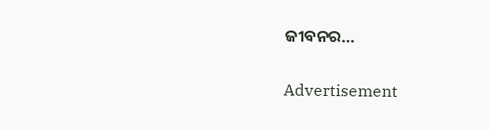ଜୀବନର…

Advertisement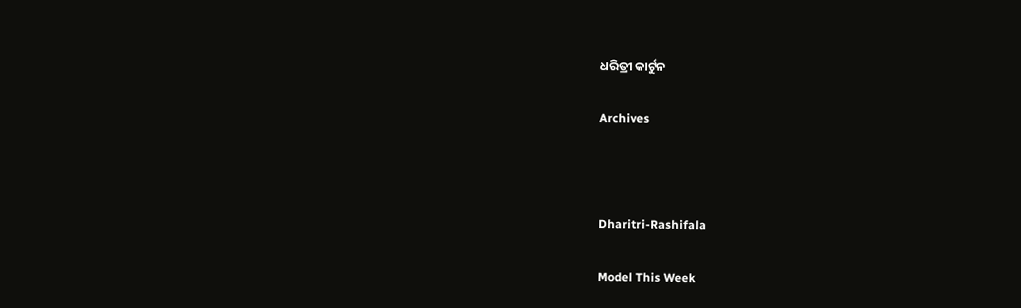ଧରିତ୍ରୀ କାର୍ଟୁନ

Archives



Dharitri-Rashifala

Model This Week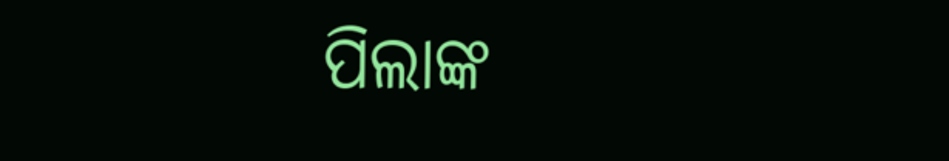ପିଲାଙ୍କ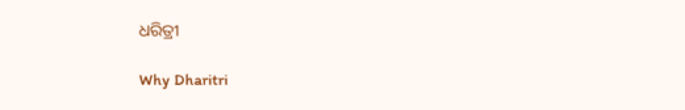ଧରିତ୍ରୀ

Why Dharitri